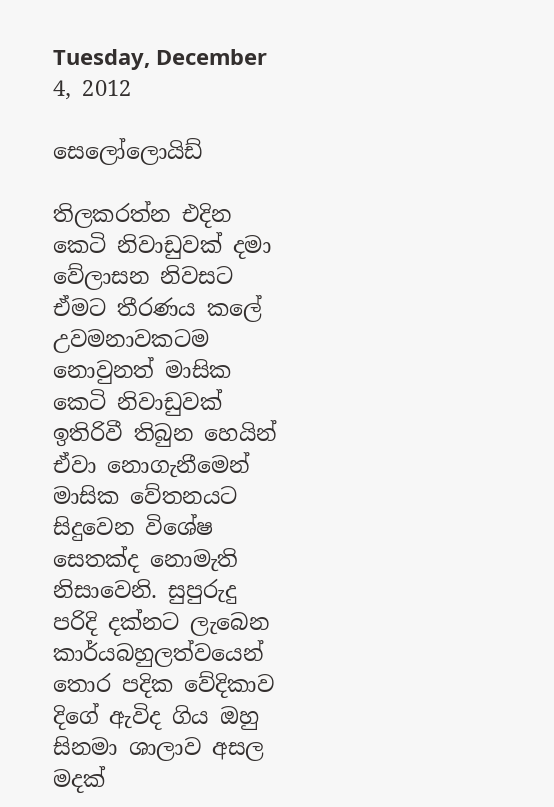Tuesday, December 4, 2012

සෙලෝලොයිඩ්

තිලකරත්න එදින කෙටි නිවාඩුවක් දමා වේලාසන නිවසට ඒමට තීරණය කලේ උවමනාවකටම නොවුනත් මාසික කෙටි නිවාඩුවක් ඉතිරිවී තිබුන හෙයින් ඒවා නොගැනීමෙන් මාසික වේතනයට සිදුවෙන විශේෂ සෙතක්ද නොමැති  නිසාවෙනි. සුපුරුදු පරිදි දක්නට ලැබෙන කාර්යබහුලත්වයෙන් තොර පදික වේදිකාව දිගේ ඇවිද ගිය ඔහු සිනමා ශාලාව අසල මදක්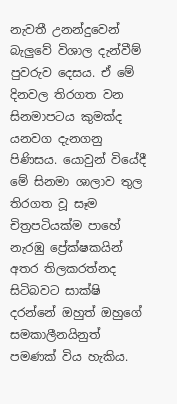නැවතී උනන්දුවෙන් බැලුවේ විශාල දැන්වීම් පුවරුව දෙසය. ඒ මේ දිනවල තිරගත වන සිනමාපටය කුමක්ද යනවග දැනගනු පිණිසය. යොවුන් වියේදී මේ සිනමා ශාලාව තුල තිරගත වූ සෑම චිත්‍රපටියක්ම පාහේ නැරඹු ප්‍රේක්ෂකයින් අතර තිලකරත්නද සිටිබවට සාක්ෂි දරන්නේ ඔහුත් ඔහුගේ සමකාලීනයිනුත් පමණක් විය හැකිය.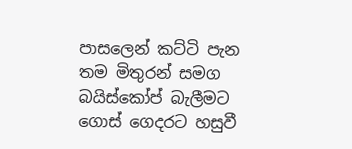පාසලෙන් කට්ටි පැන තම මිතුරන් සමග බයිස්කෝප් බැලීමට ගොස් ගෙදරට හසුවී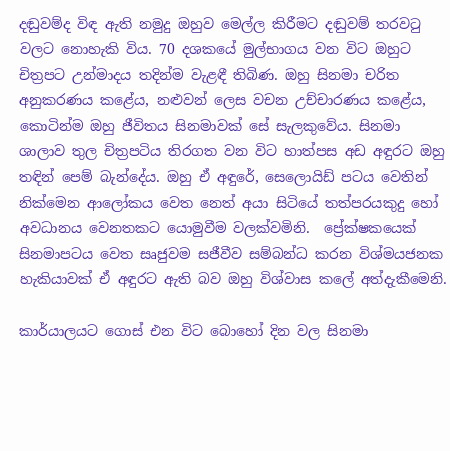දඬුවම්ද විඳ ඇති නමුදු ඔහුව මෙල්ල කිරීමට දඬුවම් තරවටු වලට නොහැකි විය. 70 දශකයේ මුල්භාගය වන විට ඔහුට චිත්‍රපට උන්මාදය තදින්ම වැළඳී තිබිණ. ඔහු සිනමා චරිත අනුකරණය කළේය, නළුවන් ලෙස වචන උච්චාරණය කළේය, කොටින්ම ඔහු ජීවිතය සිනමාවක් සේ සැලකුවේය. සිනමා ශාලාව තුල චිත්‍රපටිය තිරගත වන විට හාත්පස අඩ අඳුරට ඔහු තඳින් පෙම් බැන්දේය. ඔහු ඒ අඳුරේ, සෙලොයිඩ් පටය වෙතින් නික්මෙන ආලෝකය වෙත නෙත් අයා සිටියේ තත්පරයකුදු හෝ අවධානය වෙනතකට යොමුවීම වලක්වමිනි.  ප්‍රේක්ෂකයෙක් සිනමාපටය වෙත සෘජුවම සජීවීව සම්බන්ධ කරන විශ්මයජනක හැකියාවක් ඒ අඳුරට ඇති බව ඔහු විශ්වාස කලේ අත්දැකීමෙනි.

කාර්යාලයට ගොස් එන විට බොහෝ දින වල සිනමා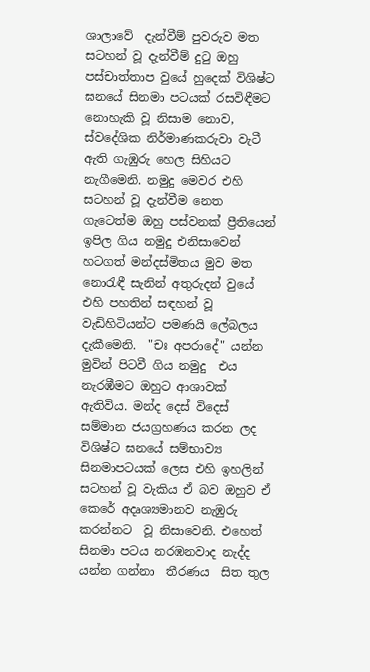ශාලාවේ  දැන්වීම් පුවරුව මත සටහන් වූ දැන්වීම් දුටු ඔහු පස්චාත්තාප වුයේ හුදෙක් විශිෂ්ට ඝනයේ සිනමා පටයක් රසවිඳීමට නොහැකි වූ නිසාම නොව,  ස්වදේශික නිර්මාණකරුවා වැටී ඇති ගැඹුරු හෙල සිහියට නැගීමෙනි. නමුදු මෙවර එහි සටහන් වූ දැන්වීම නෙත ගැටෙත්ම ඔහු පස්වනක් ප්‍රීතියෙන් ඉපිල ගිය නමුදු එනිසාවෙන් හටගත් මන්දස්මිතය මුව මත නොරැඳී සැනින් අතුරුදන් වුයේ එහි පහතින් සඳහන් වූ වැඩිහිටියන්ට පමණයි ලේබලය දැකීමෙනි.  "චඃ අපරාදේ" යන්න මුවින් පිටවී ගිය නමුදු  එය නැරඹීමට ඔහුට ආශාවක් ඇතිවිය. මන්ද දෙස් විදෙස් සම්මාන ජයග්‍රහණය කරන ලද විශිෂ්ට ඝනයේ සම්භාව්‍ය සිනමාපටයක් ලෙස එහි ඉහලින් සටහන් වූ වැකිය ඒ බව ඔහුව ඒ කෙරේ අදෘශ්‍යමානව නැඹුරු කරන්නට  වූ නිසාවෙනි. එහෙත් සිනමා පටය නරඹනවාද නැද්ද යන්න ගන්නා  තීරණය  සිත තුල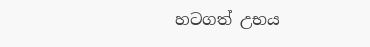හටගත් උභය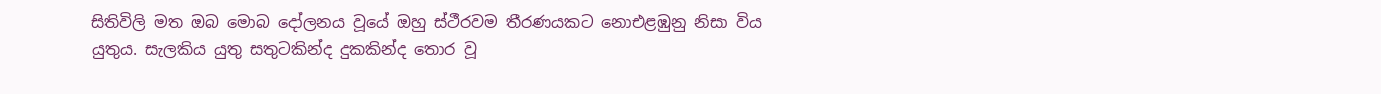සිතිවිලි මත ඔබ මොබ දෝලනය වූයේ ඔහු ස්ථීරවම තීරණයකට නොඑළඹුනු නිසා විය යුතුය. සැලකිය යුතු සතුටකින්ද දුකකින්ද තොර වූ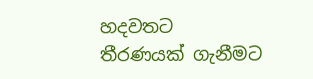හදවතට තීරණයක් ගැනීමට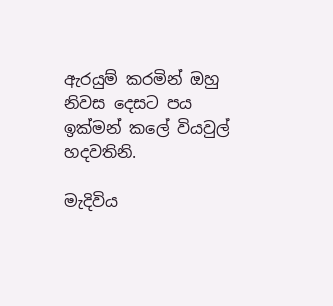ඇරයුම් කරමින් ඔහු නිවස දෙසට පය ඉක්මන් කලේ වියවුල් හදවතිනි.

මැදිවිය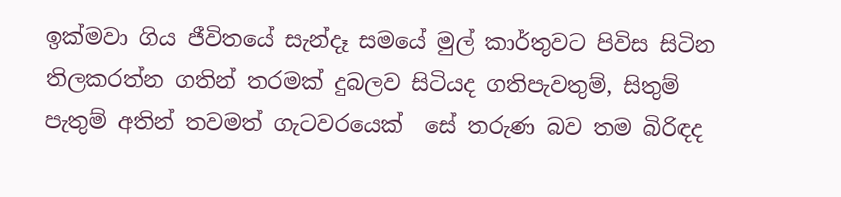ඉක්මවා ගිය ජීවිතයේ සැන්දෑ සමයේ මුල් කාර්තුවට පිවිස සිටින තිලකරත්න ගතින් තරමක් දුබලව සිටියද ගතිපැවතුම්, සිතුම් පැතුම් අතින් තවමත් ගැටවරයෙක්  සේ තරුණ බව තම බිරිඳද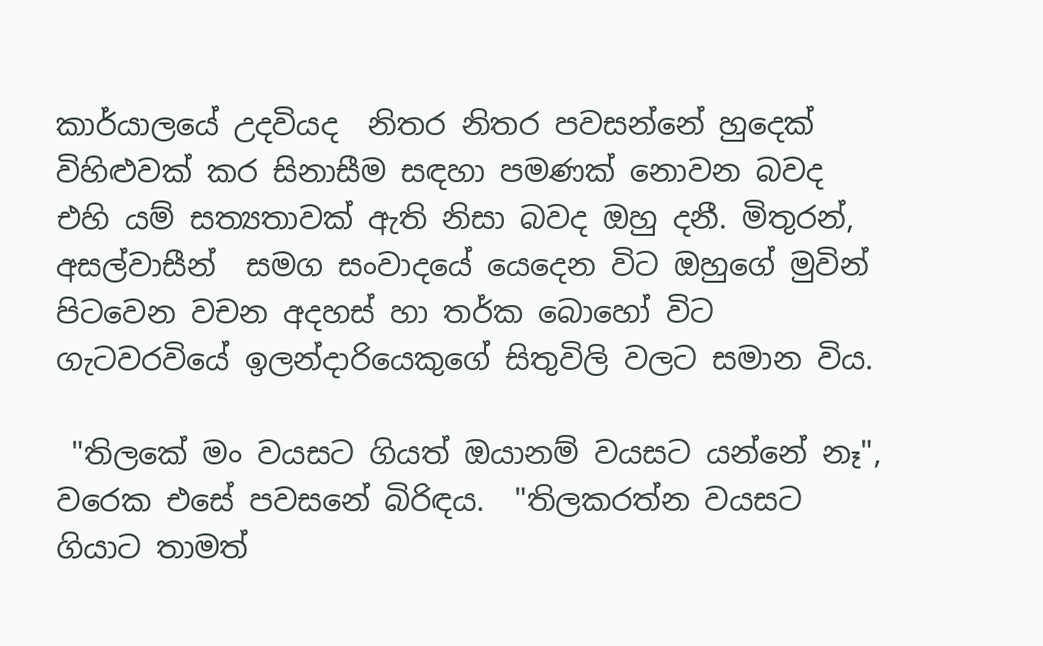කාර්යාලයේ උදවියද  නිතර නිතර පවසන්නේ හුදෙක් විහිළුවක් කර සිනාසීම සඳහා පමණක් නොවන බවද එහි යම් සත්‍යතාවක් ඇති නිසා බවද ඔහු දනී. මිතුරන්, අසල්වාසීන්  සමග සංවාදයේ යෙදෙන විට ඔහුගේ මුවින් පිටවෙන වචන අදහස් හා තර්ක බොහෝ විට ගැටවරවියේ ඉලන්දාරියෙකුගේ සිතුවිලි වලට සමාන විය.

 "තිලකේ මං වයසට ගියත් ඔයානම් වයසට යන්නේ නෑ", වරෙක එසේ පවසනේ බිරිඳය.  "තිලකරත්න වයසට ගියාට තාමත්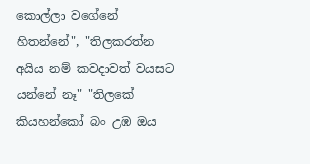කොල්ලා වගේනේ හිතන්නේ", "තිලකරත්න අයිය නම් කවදාවත් වයසට යන්නේ නෑ" "තිලකේ කියහන්කෝ බං උඹ ඔය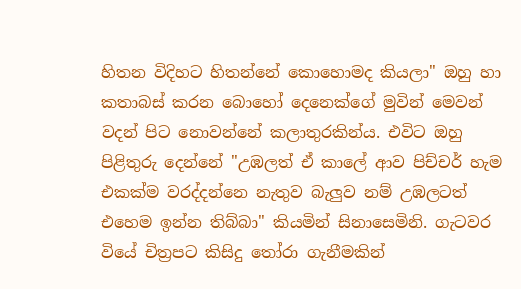හිතන විදිහට හිතන්නේ කොහොමද කියලා" ඔහු හා කතාබස් කරන බොහෝ දෙනෙක්ගේ මුවින් මෙවන් වදන් පිට නොවන්නේ කලාතුරකින්ය. එවිට ඔහු පිළිතුරු දෙන්නේ "උඹලත් ඒ කාලේ ආව පිච්චර් හැම එකක්ම වරද්දන්නෙ නැතුව බැලුව නම් උඹලටත් එහෙම ඉන්න තිබ්බා" කියමින් සිනාසෙමිනි. ගැටවර වියේ චිත්‍රපට කිසිදු තෝරා ගැනීමකින්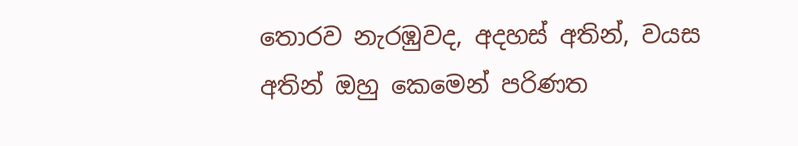තොරව නැරඹුවද, අදහස් අතින්, වයස අතින් ඔහු කෙමෙන් පරිණත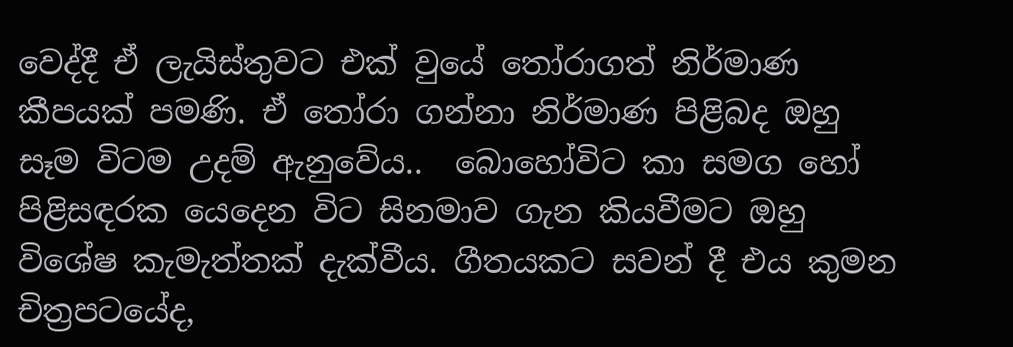වෙද්දී ඒ ලැයිස්තුවට එක්‌ වුයේ තෝරාගත් නිර්මාණ කීපයක් පමණි. ඒ තෝරා ගන්නා නිර්මාණ පිළිබද ඔහු සෑම විටම උදම් ඇනුවේය..  බොහෝවිට කා සමග හෝ පිළිසඳරක යෙදෙන විට සිනමාව ගැන කියවීමට ඔහු විශේෂ කැමැත්තක් දැක්වීය. ගීතයකට සවන් දී එය කුමන චිත්‍රපටයේද,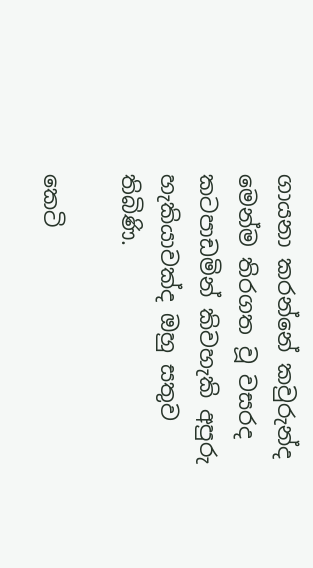ගායනා කරන්නේ කවුරුන්ද මෙන්ම තිරගත වූ වසරද කටපාඩමින් කිවහැකි අපුරු හැකියාවක්ද ඔහු සතුව තිබිණි.

කෙටි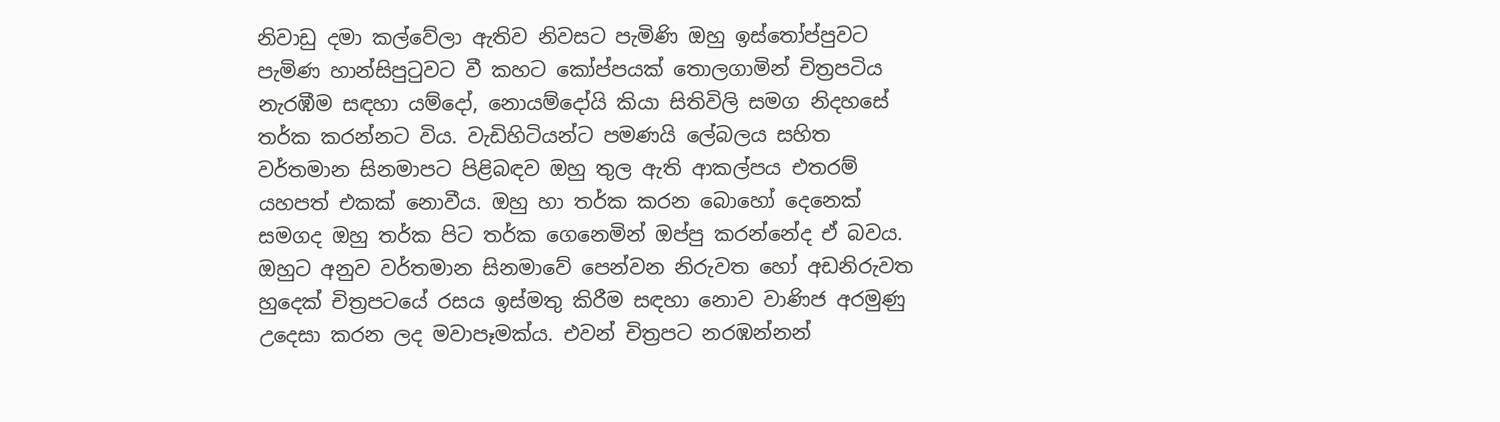නිවාඩු දමා කල්වේලා ඇතිව නිවසට පැමිණි ඔහු ඉස්තෝප්පුවට පැමිණ හාන්සිපුටුවට වී කහට කෝප්පයක් තොලගාමින් චිත්‍රපටිය නැරඹීම සඳහා යම්දෝ, නොයම්දෝයි කියා සිතිවිලි සමග නිදහසේ තර්ක කරන්නට විය. වැඩිහිටියන්ට පමණයි ලේබලය සහිත වර්තමාන සිනමාපට පිළිබඳව ඔහු තුල ඇති ආකල්පය එතරම් යහපත් එකක් නොවීය. ඔහු හා තර්ක කරන බොහෝ දෙනෙක් සමගද ඔහු තර්ක පිට තර්ක ගෙනෙමින් ඔප්පු කරන්නේද ඒ බවය. ඔහුට අනුව වර්තමාන සිනමාවේ පෙන්වන නිරුවත හෝ අඩනිරුවත හුදෙක් චිත්‍රපටයේ රසය ඉස්මතු කිරීම සඳහා නොව වාණිජ අරමුණු උදෙසා කරන ලද මවාපෑමක්ය. එවන් චිත්‍රපට නරඹන්නන්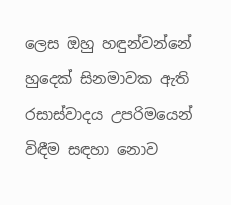ලෙස ඔහු හඳුන්වන්නේ හුදෙක් සිනමාවක ඇති රසාස්වාදය උපරිමයෙන් විඳීම සඳහා නොව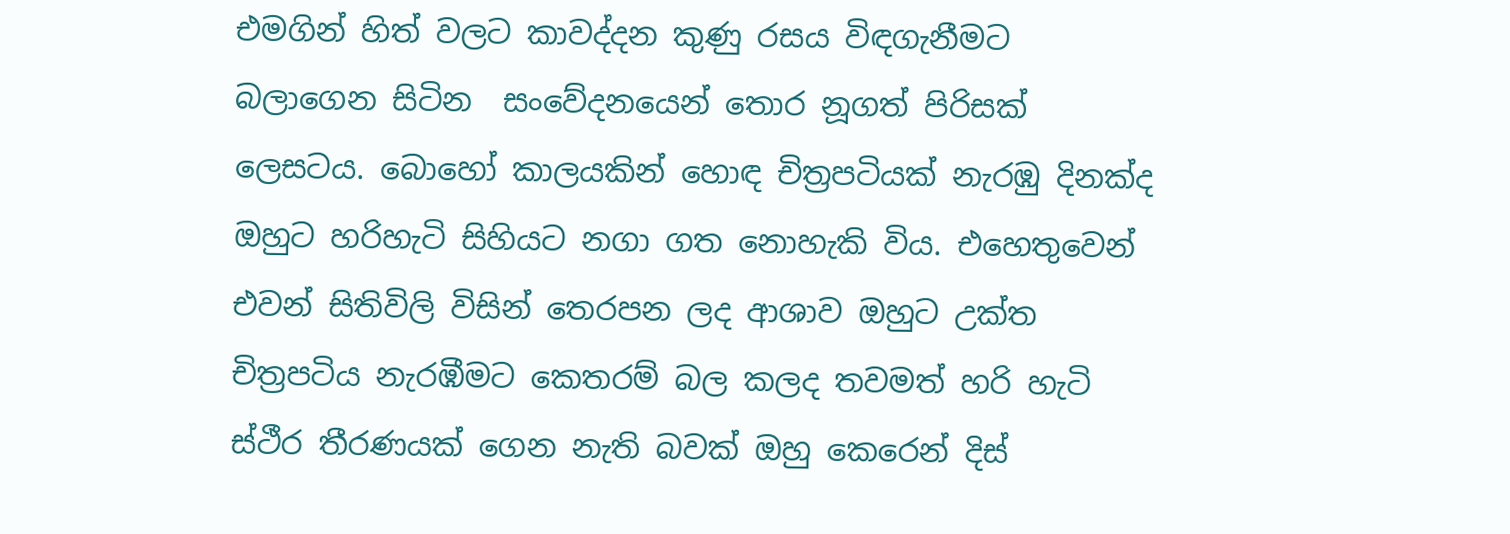එමගින් හිත් වලට කාවද්දන කුණු රසය විඳගැනීමට බලාගෙන සිටින  සංවේදනයෙන් තොර නූගත් පිරිසක් ලෙසටය. බොහෝ කාලයකින් හොඳ චිත්‍රපටියක් නැරඹු දිනක්ද  ඔහුට හරිහැටි සිහියට නගා ගත නොහැකි විය. එහෙතුවෙන් එවන් සිතිවිලි විසින් තෙරපන ලද ආශාව ඔහුට උක්ත චිත්‍රපටිය නැරඹීමට කෙතරම් බල කලද තවමත් හරි හැටි ස්ථීර තීරණයක් ගෙන නැති බවක් ඔහු කෙරෙන් දිස්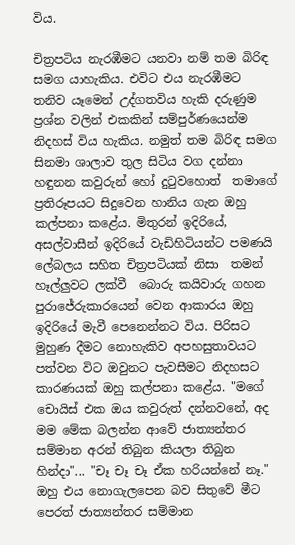විය.

චිත්‍රපටිය නැරඹීමට යනවා නම් තම බිරිඳ සමග යාහැකිය. එවිට එය නැරඹීමට තනිව යෑමෙන් උද්ගතවිය හැකි දරුණුම ප්‍රශ්න වලින් එකකින් සම්පුර්ණයෙන්ම නිදහස් විය හැකිය. නමුත් තම බිරිඳ සමග සිනමා ශාලාව තුල සිටිය වග දන්නා හඳුනන කවුරුන් හෝ දුටුවහොත්  තමාගේ ප්‍රතිරූපයට සිදුවෙන හානිය ගැන ඔහු කල්පනා කළේය. මිතුරන් ඉදිරියේ, අසල්වාසීන් ඉදිරියේ වැඩිහිටියන්ට පමණයි ලේබලය සහිත චිත්‍රපටියක් නිසා  තමන් හෑල්ලුවට ලක්වී  බොරු කයිවාරු ගහන පුරාජේරුකාරයෙන් වෙන ආකාරය ඔහු ඉදිරියේ මැවී පෙනෙන්නට විය. පිරිසට මුහුණ දීමට නොහැකිව අපහසුතාවයට පත්වන විට ඔවුනට පැවසීමට නිදහසට කාරණයක් ඔහු කල්පනා කළේය. "මගේ චොයිස් එක ඔය කවුරුත් දන්නවනේ, අද මම මේක බලන්න ආවේ ජාත්‍යන්තර සම්මාන අරන් තිබුන කියලා තිබුන හින්දා"... "චෑ චෑ චෑ ඒක හරියන්නේ නෑ."  ඔහු එය නොගැලපෙන බව සිතුවේ මීට පෙරත් ජාත්‍යන්තර සම්මාන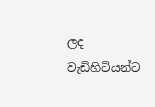ලද වැඩිහිටියන්ට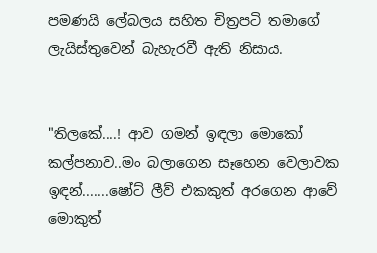පමණයි ලේබලය සහිත චිත්‍රපටි තමාගේ ලැයිස්තුවෙන් බැහැරවී ඇති නිසාය.


"තිලකේ....! ආව ගමන් ඉඳලා මොකෝ කල්පනාව..මං බලාගෙන සෑහෙන වෙලාවක ඉඳන්.......ෂෝට් ලීව් එකකුත් අරගෙන ආවේ මොකුත්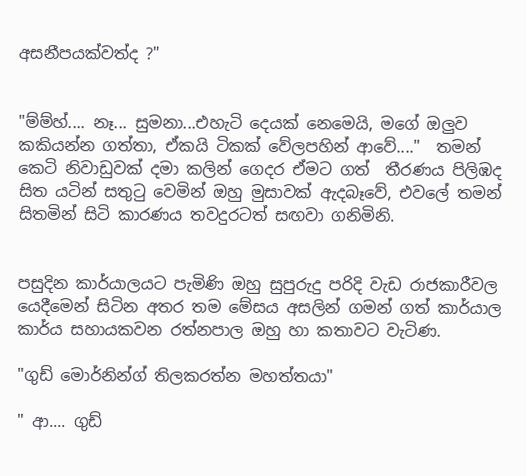අසනීපයක්වත්ද ?"


"ම්ම්හ්.... නෑ... සුමනා...එහැටි දෙයක් නෙමෙයි, මගේ ඔලුව කකියන්න ගත්තා, ඒකයි ටිකක් වේලපහින් ආවේ...."  තමන් කෙටි නිවාඩුවක් දමා කලින් ගෙදර ඒමට ගත්  තීරණය පිලිඹද සිත යටින් සතුටු වෙමින් ඔහු මුසාවක් ඇදබෑවේ, එවලේ තමන් සිතමින් සිටි කාරණය තවදුරටත් සඟවා ගනිමිනි.


පසුදින කාර්යාලයට පැමිණි ඔහු සුපුරුදු පරිදි වැඩ රාජකාරීවල යෙදීමෙන් සිටින අතර තම මේසය අසලින් ගමන් ගත් කාර්යාල කාර්ය සහායකවන රත්නපාල ඔහු හා කතාවට වැටිණ.

"ගුඩ් මොර්නින්ග් තිලකරත්න මහත්තයා"

" ආ.... ගුඩ්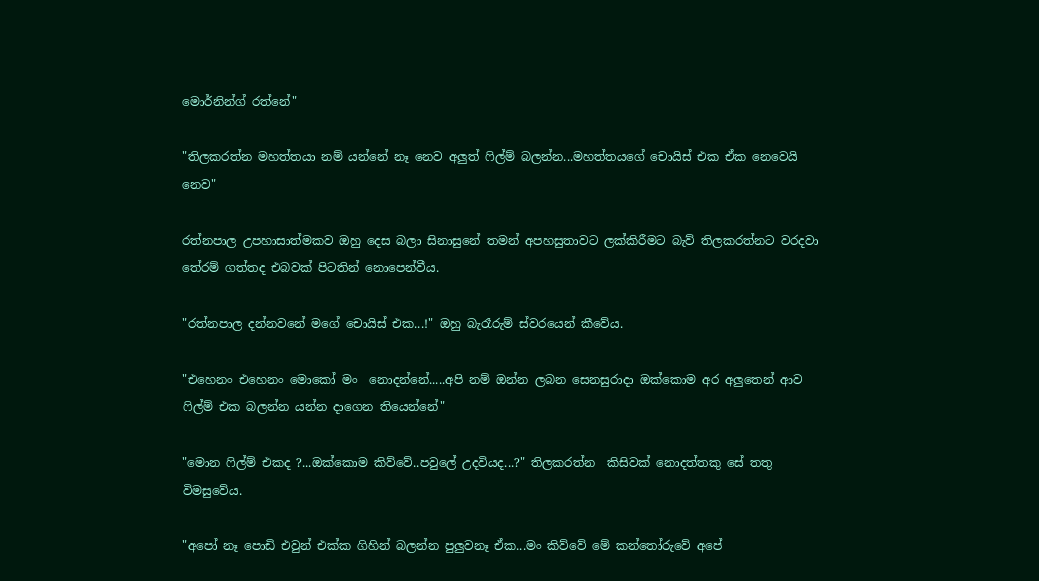මොර්නින්ග් රත්නේ"

"තිලකරත්න මහත්තයා නම් යන්නේ නෑ නෙව අලුත් ෆිල්ම් බලන්න...මහත්තයගේ චොයිස් එක ඒක නෙවෙයි නෙව"

රත්නපාල උපහාසාත්මකව ඔහු දෙස බලා සිනාසුනේ තමන් අපහසුතාවට ලක්කිරීමට බැව් තිලකරත්නට වරදවා තේරම් ගත්තද එබවක් පිටතින් නොපෙන්වීය.

"රත්නපාල දන්නවනේ මගේ චොයිස් එක...!" ඔහු බැරෑරුම් ස්වරයෙන් කීවේය.

"එහෙනං එහෙනං මොකෝ මං  නොදන්නේ.....අපි නම් ඔන්න ලබන සෙනසුරාදා ඔක්කොම අර අලුතෙන් ආව ෆිල්ම් එක බලන්න යන්න දාගෙන තියෙන්නේ"

"මොන ෆිල්ම් එකද ?...ඔක්කොම කිව්වේ..පවුලේ උදවියද...?" තිලකරත්න  කිසිවක් නොදත්තකු සේ තතු විමසුවේය.

"අපෝ නෑ පොඩි එවුන් එක්ක ගිහින් බලන්න පුලුවනෑ ඒක...මං කිව්වේ මේ කන්තෝරුවේ අපේ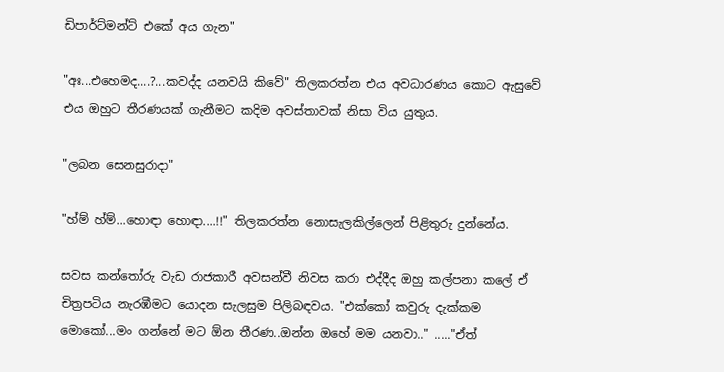ඩිපාර්ට්මන්ට් එකේ අය ගැන"

"අඃ...එහෙමද....?...කවද්ද යනවයි කිවේ" තිලකරත්න එය අවධාරණය කොට ඇසුවේ එය ඔහුට තීරණයක් ගැනීමට කදිම අවස්තාවක් නිසා විය යුතුය.

"ලබන සෙනසුරාදා"

"හ්ම් හ්ම්...හොඳා හොඳා....!!" තිලකරත්න නොසැලකිල්ලෙන් පිළිතුරු දුන්නේය.

සවස කන්තෝරු වැඩ රාජකාරී අවසන්වී නිවස කරා එද්දීද ඔහු කල්පනා කලේ ඒ චිත්‍රපටිය නැරඹීමට යොදන සැලසුම පිලිබඳවය. "එක්කෝ කවුරු දැක්කම මොකෝ...මං ගන්නේ මට ඕන තීරණ..ඔන්න ඔහේ මම යනවා.." ....."ඒත්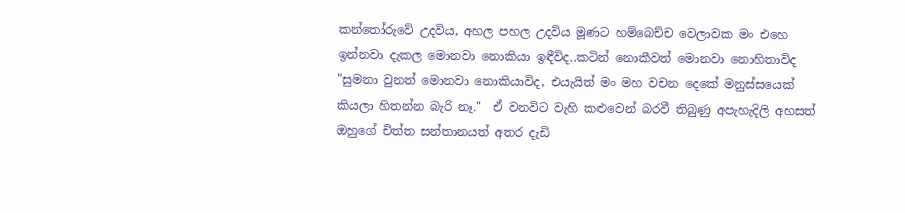කන්තෝරුවේ උදවිය, අහල පහල උදවිය මූණට හම්බෙච්ච වෙලාවක මං එහෙ ඉන්නවා දැකල මොනවා නොකියා ඉඳීවිද..කටින් නොකීවත් මොනවා නොහිතාවිද "සුමනා වුනත් මොනවා නොකියාවිද, එයැයිත් මං මහ වචන දෙකේ මනුස්සයෙක් කියලා හිතන්න බැරි නෑ."  ඒ වනවිට වැහි කළුවෙන් බරවී තිබුණු අපැහැදිලි අහසත් ඔහුගේ චිත්ත සන්තානයත් අතර දැඩි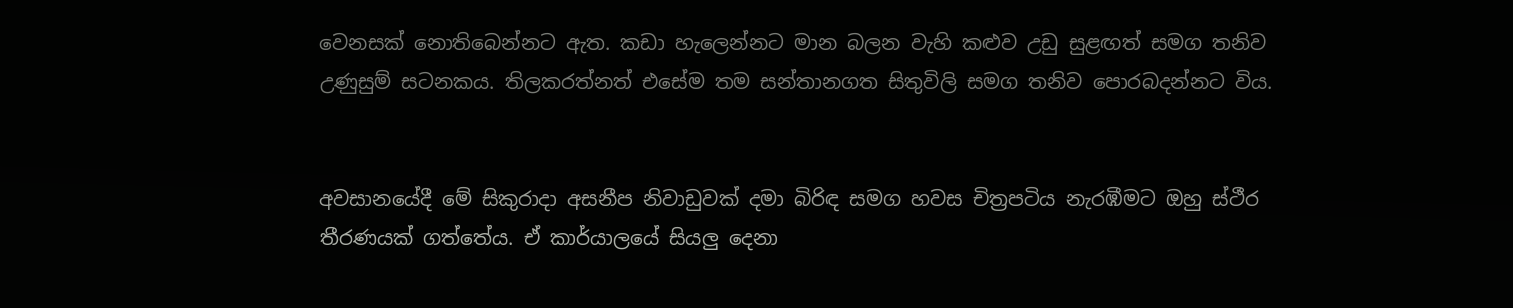වෙනසක් නොතිබෙන්නට ඇත. කඩා හැලෙන්නට මාන බලන වැහි කළුව උඩු සුළඟත් සමග තනිව උණුසුම් සටනකය. තිලකරත්නත් එසේම තම සන්තානගත සිතුවිලි සමග තනිව පොරබදන්නට විය.


අවසානයේදී මේ සිකුරාදා අසනීප නිවාඩුවක් දමා බිරිඳ සමග හවස චිත්‍රපටිය නැරඹීමට ඔහු ස්ථීර  තීරණයක් ගත්තේය. ඒ කාර්යාලයේ සියලු දෙනා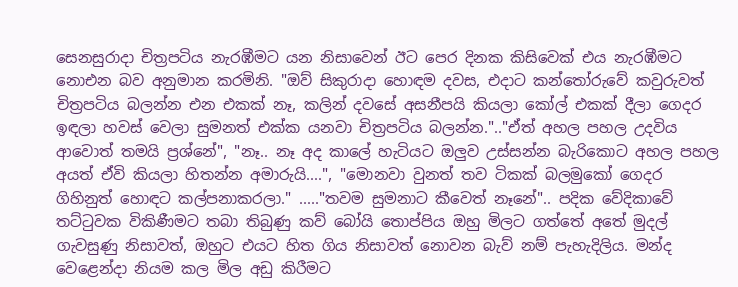සෙනසුරාදා චිත්‍රපටිය නැරඹීමට යන නිසාවෙන් ඊට පෙර දිනක කිසිවෙක් එය නැරඹීමට නොඑන බව අනුමාන කරමිනි. "ඔව් සිකුරාදා හොඳම දවස, එදාට කන්තෝරුවේ කවුරුවත් චිත්‍රපටිය බලන්න එන එකක් නෑ, කලින් දවසේ අසනීපයි කියලා කෝල් එකක් දීලා ගෙදර ඉඳලා හවස් වෙලා සුමනත් එක්ක යනවා චිත්‍රපටිය බලන්න.".."ඒත් අහල පහල උදවිය ආවොත් තමයි ප්‍රශ්නේ", "නෑ.. නෑ අද කාලේ හැටියට ඔලුව උස්සන්න බැරිකොට අහල පහල අයත් ඒවි කියලා හිතන්න අමාරුයි....", "මොනවා වුනත් තව ටිකක් බලමුකෝ ගෙදර ගිහිනුත් හොඳට කල්පනාකරලා." ....."තවම සුමනාට කීවෙත් නෑනේ".. පදික වේදිකාවේ තට්ටුවක විකිණීමට තබා තිබුණු කව් බෝයි තොප්පිය ඔහු මිලට ගත්තේ අතේ මුදල් ගැවසුණු නිසාවත්, ඔහුට එයට හිත ගිය නිසාවත් නොවන බැව් නම් පැහැදිලිය. මන්ද වෙළෙන්දා නියම කල මිල අඩු කිරීමට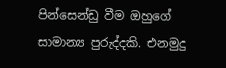පින්සෙන්ඩු වීම ඔහුගේ සාමාන්‍ය පුරුද්දකි. එනමුදු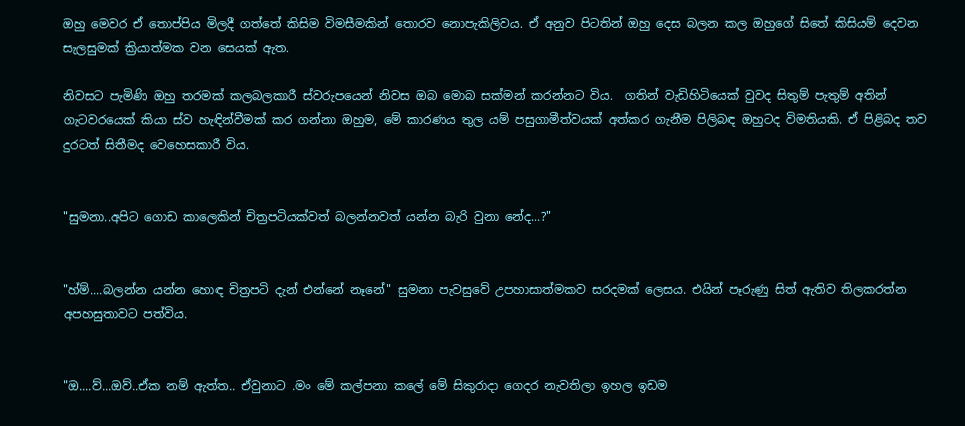ඔහු මෙවර ඒ තොප්පිය මිලදී ගත්තේ කිසිම විමසීමකින් තොරව නොපැකිලිවය. ඒ අනුව පිටතින් ඔහු දෙස බලන කල ඔහුගේ සිතේ කිසියම් දෙවන සැලසුමක් ක්‍රියාත්මක වන සෙයක් ඇත.

නිවසට පැමිණි ඔහු තරමක් කලබලකාරී ස්වරුපයෙන් නිවස ඔබ මොබ සක්මන් කරන්නට විය.  ගතින් වැඩිහිටියෙක් වුවද සිතුම් පැතුම් අතින් ගැටවරයෙක් කියා ස්ව හැඳින්වීමක් කර ගන්නා ඔහුම, මේ කාරණය තුල යම් පසුගාමීත්වයක් අත්කර ගැනීම පිලිබඳ ඔහුටද විමතියකි. ඒ පිළිබද තව දුරටත් සිතීමද වෙහෙසකාරී විය.


"සුමනා..අපිට ගොඩ කාලෙකින් චිත්‍රපටියක්වත් බලන්නවත් යන්න බැරි වුනා නේද...?"


"හ්ම්....බලන්න යන්න හොඳ චිත්‍රපටි දැන් එන්නේ නෑනේ" සුමනා පැවසුවේ උපහාසාත්මකව සරදමක් ලෙසය. එයින් පෑරුණු සිත් ඇතිව තිලකරත්න අපහසුතාවට පත්විය.


"ඔ....ව්...ඔව්..ඒක නම් ඇත්ත.. ඒවුනාට .මං මේ කල්පනා කලේ මේ සිකුරාදා ගෙදර නැවතිලා ඉහල ඉඩම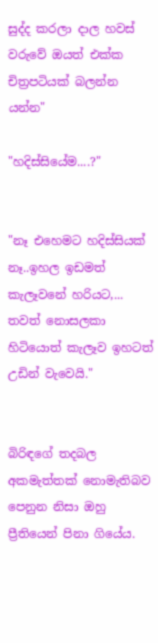සුද්ද කරලා දාල හවස් වරුවේ ඔයත් එක්ක චිත්‍රපටියක් බලන්න යන්න"

"හදිස්සියේම....?"


"නෑ එහෙමට හදිස්සියක් නෑ..ඉහල ඉඩමත් කැලෑවනේ හරියට,... තවත් නොසලකා හිටියොත් කැලෑව ඉහටත් උඩින් වැවෙයි."


බිරිඳගේ තදබල අකමැත්තක් නොමැතිබව පෙනුන නිසා ඔහු ප්‍රීතියෙන් පිනා ගියේය.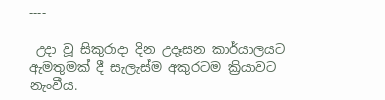----

 උදා වූ සිකුරාදා දින උදෑසන කාර්යාලයට ඇමතුමක් දී සැලැස්ම අකුරටම ක්‍රියාවට නැංවීය.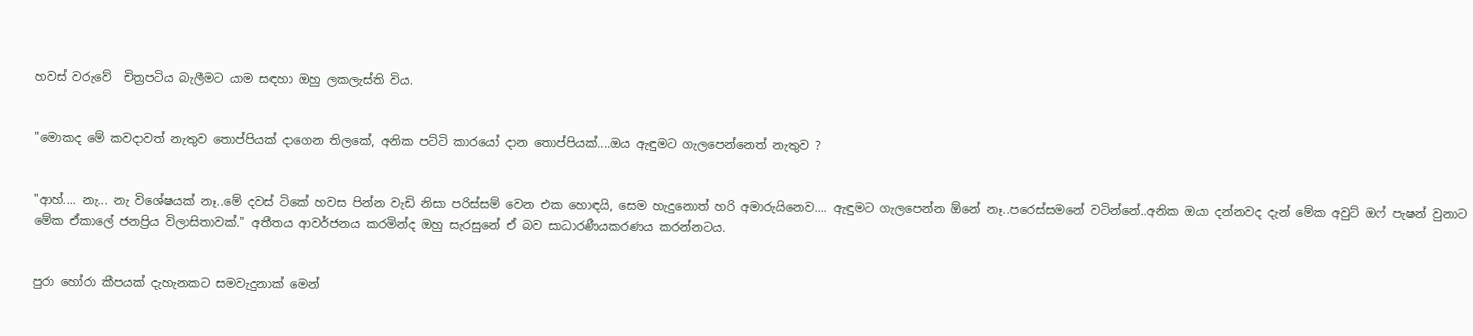හවස් වරුවේ  චිත්‍රපටිය බැලීමට යාම සඳහා ඔහු ලකලැස්ති විය.


"මොකද මේ කවදාවත් නැතුව තොප්පියක් දාගෙන තිලකේ, අනික පට්ටි කාරයෝ දාන තොප්පියක්....ඔය ඇඳුමට ගැලපෙන්නෙත් නැතුව ?


"ආහ්.... නැ... නැ විශේෂයක් නෑ..මේ දවස් ටිකේ හවස පින්න වැඩි නිසා පරිස්සම් වෙන එක හොඳයි, සෙම හැදුනොත් හරි අමාරුයිනෙව.... ඇඳුමට ගැලපෙන්න ඕනේ නෑ..පරෙස්සමනේ වටින්නේ..අනික ඔයා දන්නවද දැන් මේක අවුට් ඔෆ් පැෂන් වුනාට මේක ඒකාලේ ජනප්‍රිය විලාසිතාවක්." අතීතය ආවර්ජනය කරමින්ද ඔහු සැරසුනේ ඒ බව සාධාරණීයකරණය කරන්නටය.


පුරා හෝරා කීපයක් දැහැනකට සමවැදුනාක් මෙන්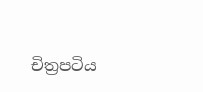චිත්‍රපටිය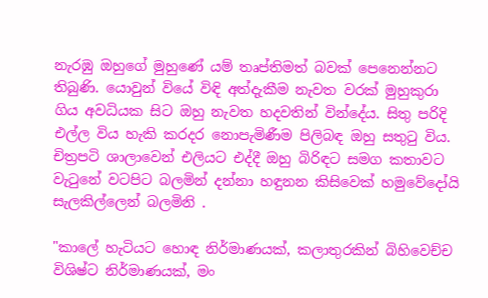නැරඹු ඔහුගේ මුහුණේ යම් තෘප්තිමත් බවක් පෙනෙන්නට තිබුණි. යොවුන් වියේ විඳි අත්දැකීම නැවත වරක් මුහුකුරා ගිය අවධියක සිට ඔහු නැවත හදවතින් වින්දේය. සිතු පරිදි එල්ල විය හැකි කරදර නොපැමිණීම පිලිබඳ ඔහු සතුටු විය. චිත්‍රපටි ශාලාවෙන් එලියට එද්දී ඔහු බිරිඳට සමග කතාවට වැටුනේ වටපිට බලමින් දන්නා හඳුනන කිසිවෙක් හමුවේදෝයි සැලකිල්ලෙන් බලමිනි .

"කාලේ හැටියට හොඳ නිර්මාණයක්, කලාතුරකින් බිහිවෙච්ච විශිෂ්ට නිර්මාණයක්, මං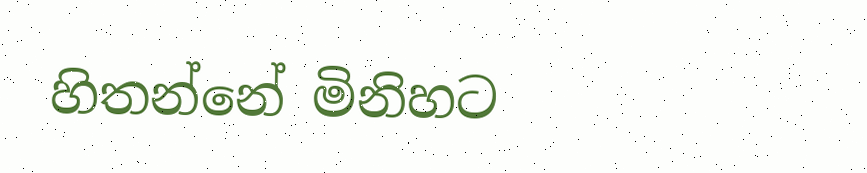හිතන්නේ මිනිහට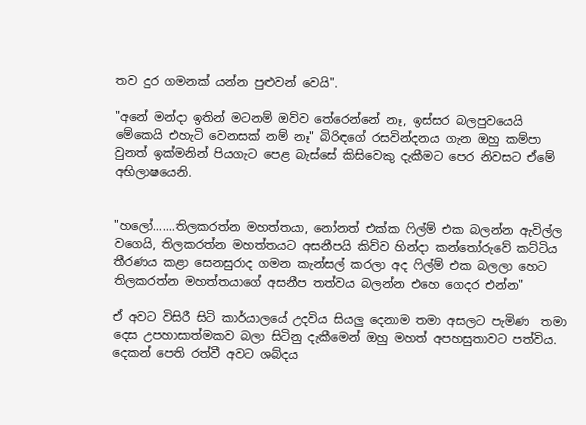තව දුර ගමනක් යන්න පුළුවන් වෙයි".

"අනේ මන්දා ඉතින් මටනම් ඔව්ව තේරෙන්නේ නෑ, ඉස්සර බලපුවයෙයි මේකෙයි එහැටි වෙනසක් නම් නෑ" බිරිඳගේ රසවින්දනය ගැන ඔහු කම්පා වුනත් ඉක්මනින් පියගැට පෙළ බැස්සේ කිසිවෙකු දැකීමට පෙර නිවසට ඒමේ අභිලාෂයෙනි.


"හලෝ.......තිලකරත්න මහත්තයා, නෝනත් එක්ක ෆිල්ම් එක බලන්න ඇවිල්ල වගෙයි, තිලකරත්න මහත්තයට අසනීපයි කිව්ව හින්දා කන්තෝරුවේ කට්ටිය තීරණය කළා සෙනසුරාද ගමන කැන්සල් කරලා අද ෆිල්ම් එක බලලා හෙට තිලකරත්න මහත්තයාගේ අසනීප තත්වය බලන්න එහෙ ගෙදර එන්න"

ඒ අවට විසිරී සිටි කාර්යාලයේ උදවිය සියලු දෙනාම තමා අසලට පැමිණ  තමා දෙස උපහාසාත්මකව බලා සිටිනු දැකීමෙන් ඔහු මහත් අපහසුතාවට පත්විය. දෙකන් පෙති රත්වී අවට ශබ්දය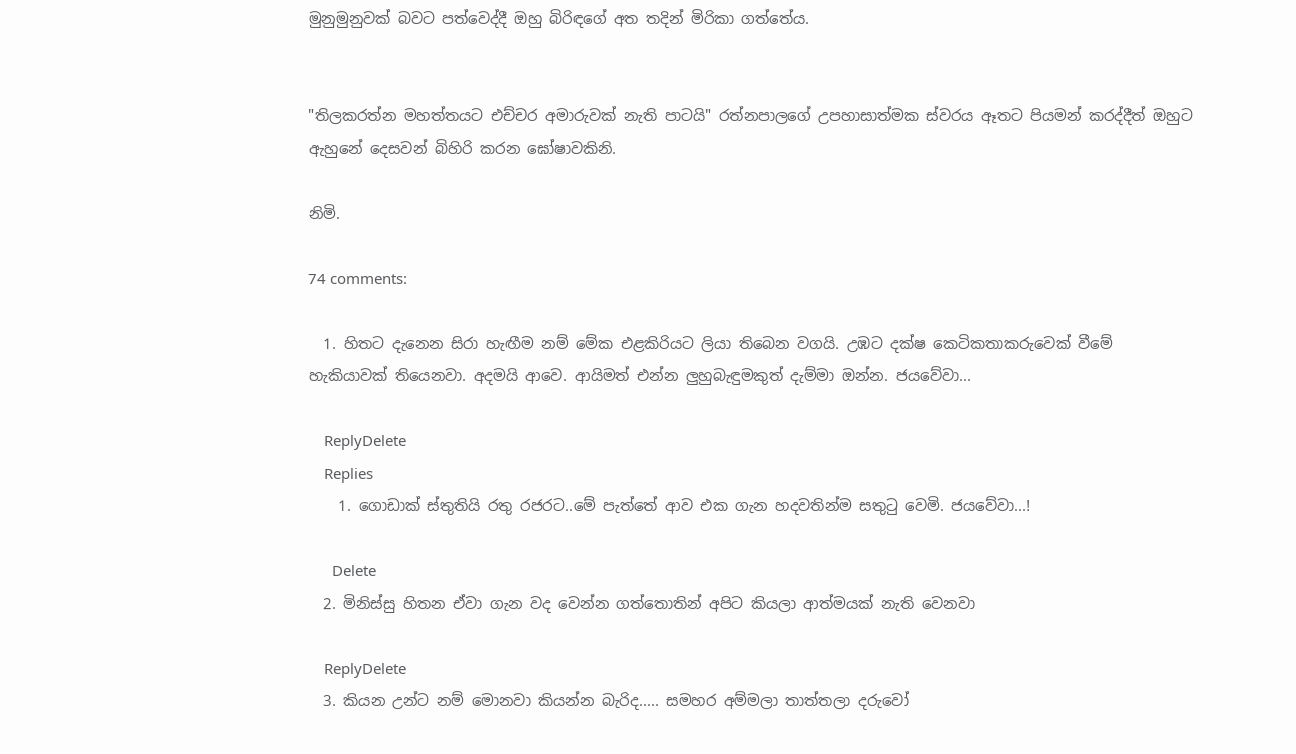මුනුමුනුවක් බවට පත්වෙද්දී ඔහු බිරිඳගේ අත තදින් මිරිකා ගත්තේය.


"තිලකරත්න මහත්තයට එච්චර අමාරුවක් නැති පාටයි" රත්නපාලගේ උපහාසාත්මක ස්වරය ඈතට පියමන් කරද්දීත් ඔහුට ඇහුනේ දෙසවන් බිහිරි කරන ඝෝෂාවකිනි.

නිමි.

74 comments:

  1. හිතට දැනෙන සිරා හැඟීම නම් මේක එළකිරියට ලියා තිබෙන වගයි. උඹට දක්ෂ කෙටිකතාකරුවෙක් වීමේ හැකියාවක් තියෙනවා. අදමයි ආවෙ. ආයිමත් එන්න ලුහුබැඳුමකුත් දැම්මා ඔන්න. ජයවේවා...

    ReplyDelete
    Replies
    1. ගොඩාක් ස්තුතියි රතු රජරට..මේ පැත්තේ ආව එක ගැන හදවතින්ම සතුටු වෙමි. ජයවේවා...!

      Delete
  2. මිනිස්සු හිතන ඒවා ගැන වද වෙන්න ගත්තොතින් අපිට කියලා ආත්මයක් නැති වෙනවා

    ReplyDelete
  3. කියන උන්ට නම් මොනවා කියන්න බැරිද..... සමහර අම්මලා තාත්තලා දරුවෝ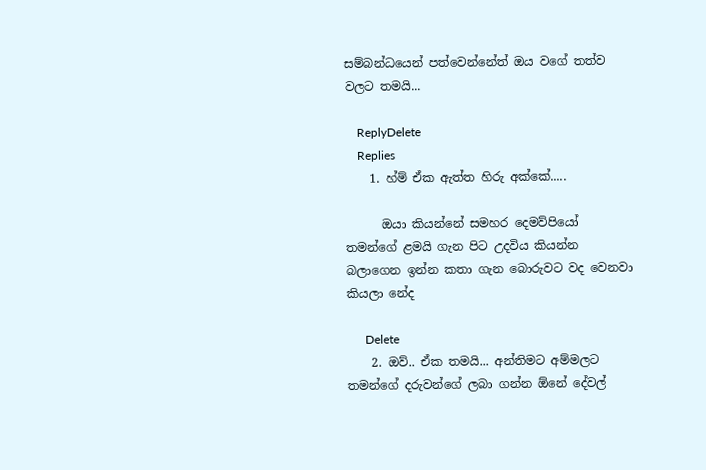සම්බන්ධයෙන් පත්වෙන්නේත් ඔය වගේ තත්ව වලට තමයි...

    ReplyDelete
    Replies
    1. හ්ම් ඒක ඇත්ත හිරු අක්කේ.....

      ඔයා කියන්නේ සමහර දෙමව්පියෝ තමන්ගේ ළමයි ගැන පිට උදවිය කියන්න බලාගෙන ඉන්න කතා ගැන බොරුවට වද වෙනවා කියලා නේද

      Delete
    2. ඔව්.. ඒක තමයි... අන්තිමට අම්මලට තමන්ගේ දරුවන්ගේ ලබා ගන්න ඕනේ දේවල්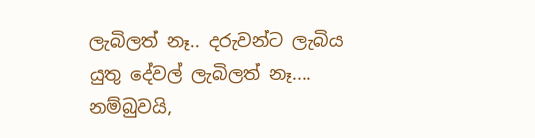ලැබිලත් නෑ.. දරුවන්ට ලැබිය යුතු දේවල් ලැබිලත් නෑ.... නම්බුවයි,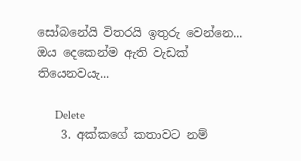සෝබනේයි විතරයි ඉතුරු වෙන්නෙ... ඔය දෙකෙන්ම ඇති වැඩක් තියෙනවයැ...

      Delete
    3. අක්කගේ කතාවට නම්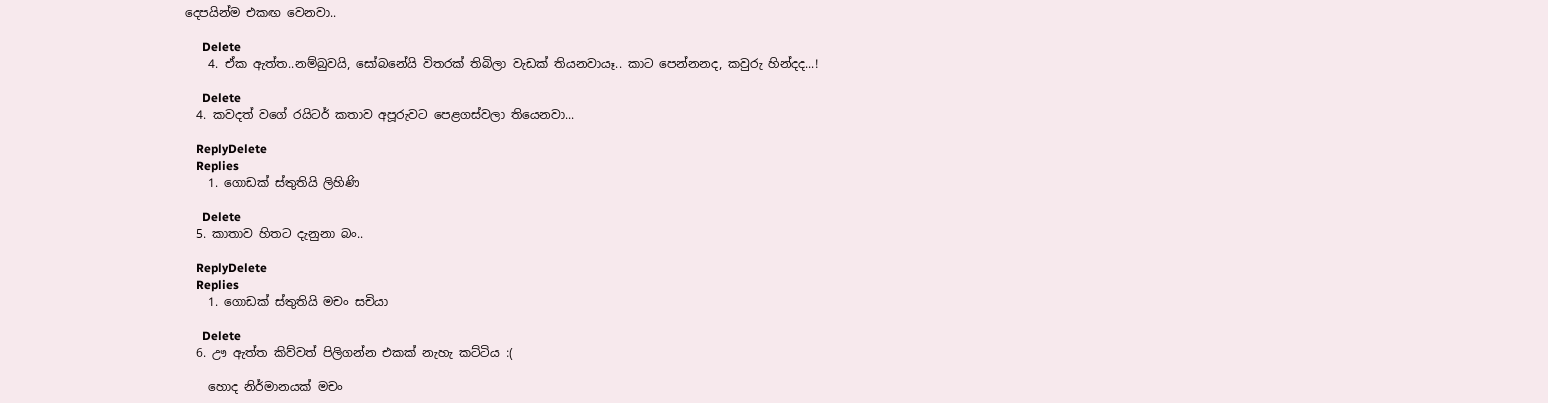දෙපයින්ම එකඟ වෙනවා..

      Delete
    4. ඒක ඇත්ත..නම්බුවයි, සෝබනේයි විතරක් තිබිලා වැඩක් තියනවායෑ.. කාට පෙන්නනද, කවුරු හින්දද...!

      Delete
  4. කවදත් වගේ රයිටර් කතාව අපූරුවට පෙළගස්වලා තියෙනවා...

    ReplyDelete
    Replies
    1. ගොඩක් ස්තුතියි ලිහිණි

      Delete
  5. කාතාව හිතට දැනුනා බං..

    ReplyDelete
    Replies
    1. ගොඩක් ස්තුතියි මචං සචියා

      Delete
  6. ඌ ඇත්ත කිව්වත් පිලිගන්න එකක් නැහැ කට්ටිය :(

    හොද නිර්මානයක් මචං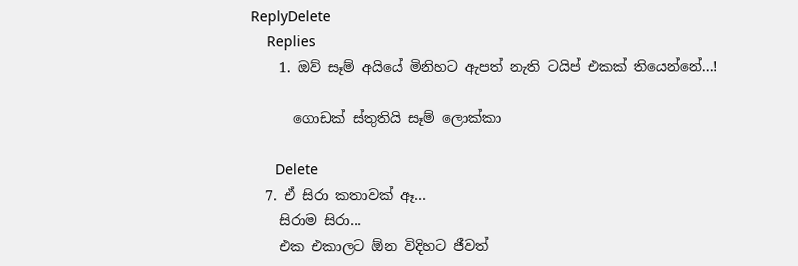ReplyDelete
    Replies
    1. ඔව් සෑම් අයියේ මිනිහට ඇපත් නැති ටයිප් එකක් තියෙන්නේ...!

      ගොඩක් ස්තුතියි සෑම් ලොක්කා

      Delete
  7. ඒ සිරා කතාවක් ඈ...
    සිරාම සිරා...
    එක එකාලට ඕන විදිහට ජීවත්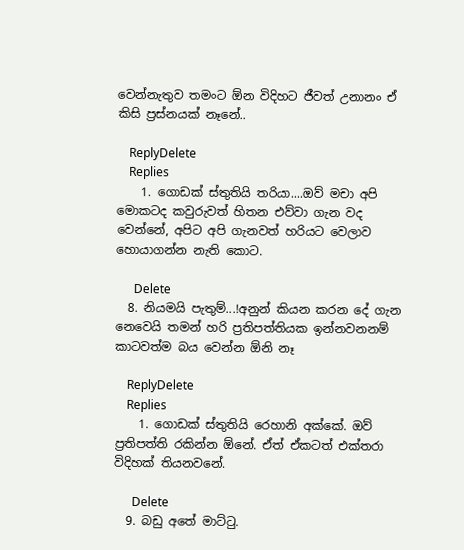වෙන්නැතුව තමංට ඕන විදිහට ජීවත් උනානං ඒ කිසි ප්‍රස්නයක් නෑනේ..

    ReplyDelete
    Replies
    1. ගොඩක් ස්තුතියි තරියා....ඔව් මචා අපි මොකටද කවුරුවත් හිතන එව්වා ගැන වද වෙන්නේ, අපිට අපි ගැනවත් හරියට වෙලාව හොයාගන්න නැති කොට.

      Delete
  8. නියමයි පැතුම්...!අනුන් කියන කරන දේ ගැන නෙවෙයි තමන් හරි ප්‍රතිපත්තියක ඉන්නවනනම් කාටවත්ම බය වෙන්න ඕනි නෑ

    ReplyDelete
    Replies
    1. ගොඩක් ස්තුතියි රෙහානි අක්කේ. ඔව් ප්‍රතිපත්ති රකින්න ඕනේ. ඒත් ඒකටත් එක්තරා විදිහක් තියනවනේ.

      Delete
  9. බඩු අතේ මාට්ටු.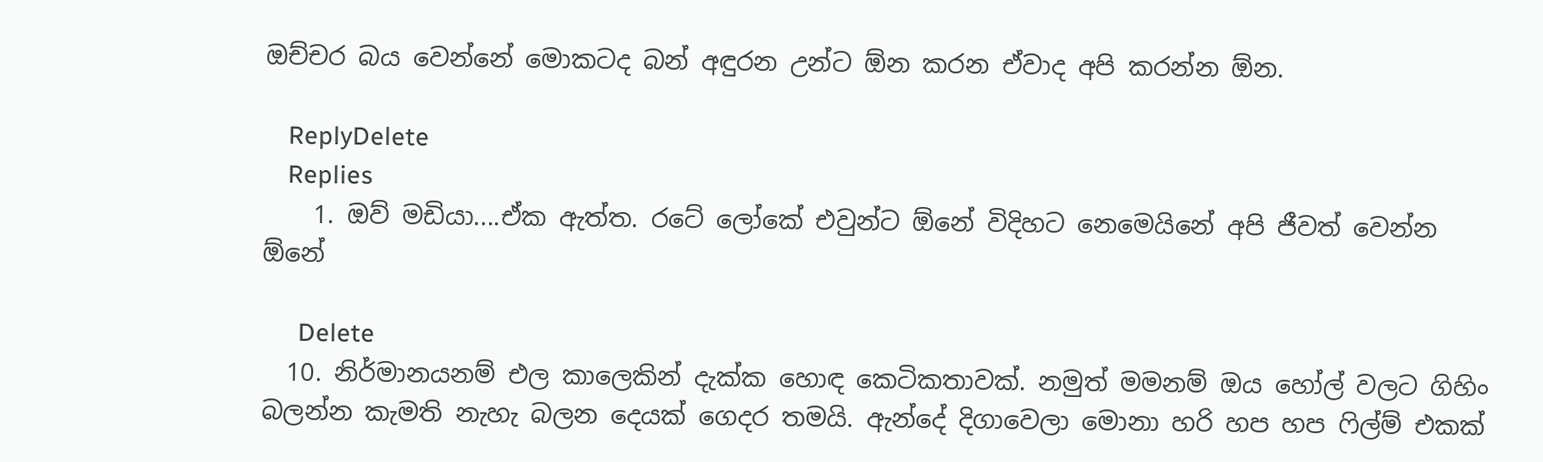ඔච්චර බය වෙන්නේ මොකටද බන් අඳුරන උන්ට ඕන කරන ඒවාද අපි කරන්න ඕන.

    ReplyDelete
    Replies
    1. ඔව් මඩියා....ඒක ඇත්ත. රටේ ලෝකේ එවුන්ට ඕනේ විදිහට නෙමෙයිනේ අපි ජීවත් වෙන්න ඕනේ

      Delete
  10. නිර්මානයනම් එල කාලෙකින් දැක්ක හොඳ කෙටිකතාවක්. නමුත් මමනම් ඔය හෝල් වලට ගිහිං බලන්න කැමති නැහැ බලන දෙයක් ගෙදර තමයි. ඇන්දේ දිගාවෙලා මොනා හරි හප හප ෆිල්ම් එකක්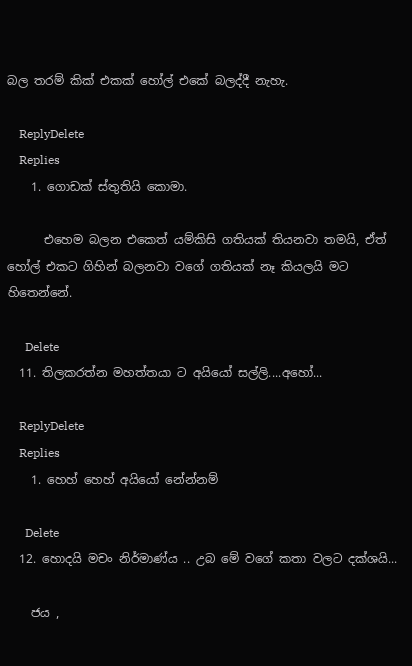බල තරම් කික් එකක් හෝල් එකේ බලද්දී නැහැ.

    ReplyDelete
    Replies
    1. ගොඩක් ස්තුතියි කොමා.

      එහෙම බලන එකෙත් යම්කිසි ගතියක් තියනවා තමයි, ඒත් හෝල් එකට ගිහින් බලනවා වගේ ගතියක් නෑ කියලයි මට හිතෙන්නේ.

      Delete
  11. තිලකරත්න මහත්තයා ට අයියෝ සල්ලි....අහෝ...

    ReplyDelete
    Replies
    1. හෙහ් හෙහ් අයියෝ නේන්නම්

      Delete
  12. හොදයි මචං නිර්මාණ්ය .. උබ මේ වගේ කතා වලට දක්ශයි...

    ජය ,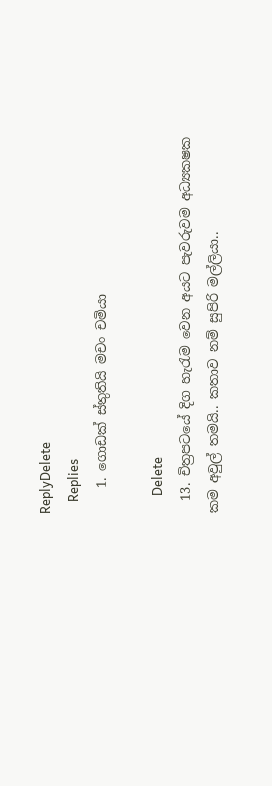ReplyDelete
    Replies
    1. ගොඩක් ස්තුතියි මචං චමියා

      Delete
  13. චිත්‍රපටයේ දිග හැරැම වෙන අයට පැවරුවම අධ්‍යකෂක කම අවුල් තමයි.. කතාව නම් සුපිරි මල්ලියා..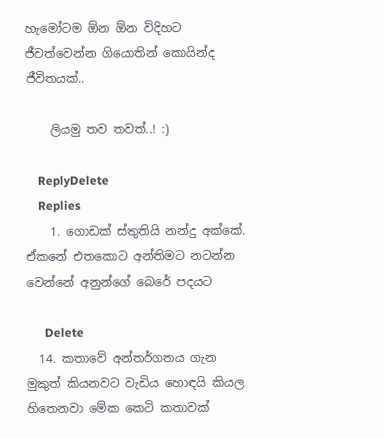හැමෝටම ඕන ඕන විදිහට ජීවත්වෙන්න ගියොතින් කොයින්ද ජීවිතයක්..

    ලියමු තව තවත්..! :)

    ReplyDelete
    Replies
    1. ගොඩක් ස්තුතියි නන්දු අක්කේ. ඒකනේ එතකොට අන්තිමට නටන්න වෙන්නේ අනුන්ගේ බෙරේ පදයට

      Delete
  14. කතාවේ අන්තර්ගතය ගැන මුකුත් කියනවට වැඩිය හොඳයි කියල හිතෙනවා මේක කෙටි කතාවක්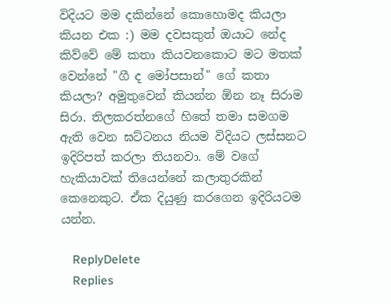විදියට මම දකින්නේ කොහොමද කියලා කියන එක :) මම දවසකුත් ඔයාට නේද කිව්වේ මේ කතා කියවනකොට මට මතක් වෙන්නේ "ගී ද මෝපසාන්" ගේ කතා කියලා? අමුතුවෙන් කියන්න ඕන නෑ සිරාම සිරා. තිලකරත්නගේ හිතේ තමා සමගම ඇති වෙන ඝට්ටනය නියම විදියට ලස්සනට ඉදිරිපත් කරලා තියනවා. මේ වගේ හැකියාවක් තියෙන්නේ කලාතුරකින් කෙනෙකුට. ඒක දියුණු කරගෙන ඉදිරියටම යන්න.

    ReplyDelete
    Replies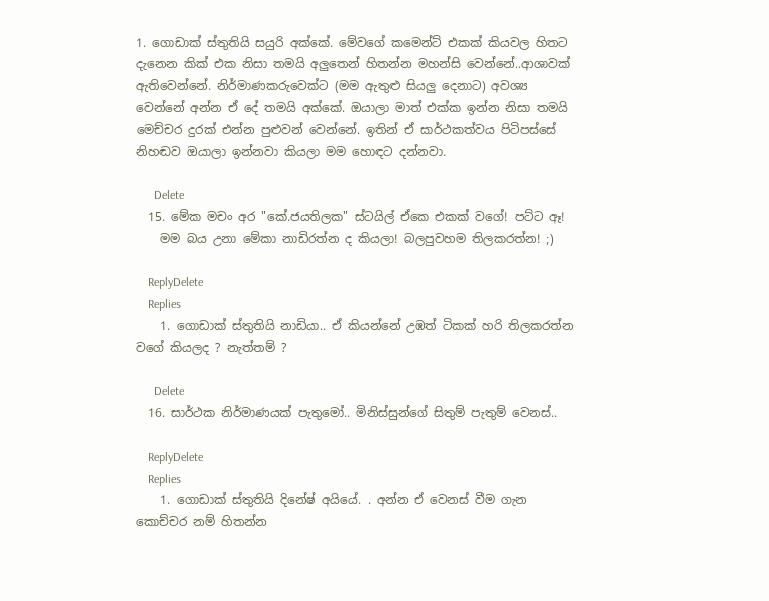1. ගොඩාක් ස්තුතියි සයුරි අක්කේ. මේවගේ කමෙන්ට් එකක් කියවල හිතට දැනෙන කික් එක නිසා තමයි අලුතෙන් හිතන්න මහන්සි වෙන්නේ..ආශාවක් ඇතිවෙන්නේ. නිර්මාණකරුවෙක්ට (මම ඇතුළු සියලු දෙනාට) අවශ්‍ය වෙන්නේ අන්න ඒ දේ තමයි අක්කේ. ඔයාලා මාත් එක්ක ඉන්න නිසා තමයි මෙච්චර දුරක් එන්න පුළුවන් වෙන්නේ. ඉතින් ඒ සාර්ථකත්වය පිටිපස්සේ නිහඬව ඔයාලා ඉන්නවා කියලා මම හොඳට දන්නවා.

      Delete
  15. මේක මචං අර "කේ.ජයතිලක" ස්ටයිල් ඒකෙ එකක් වගේ! පට්ට ඈ!
    මම බය උනා මේකා නාඩිරත්න ද කියලා! බලපුවහම තිලකරත්න! ;)

    ReplyDelete
    Replies
    1. ගොඩාක් ස්තුතියි නාඩියා.. ඒ කියන්නේ උඹත් ටිකක් හරි තිලකරත්න වගේ කියලද ? නැත්තම් ?

      Delete
  16. සාර්ථක නිර්මාණයක් පැතුමෝ.. මිනිස්සුන්ගේ සිතුම් පැතුම් වෙනස්..

    ReplyDelete
    Replies
    1. ගොඩාක් ස්තුතියි දිනේෂ් අයියේ. . අන්න ඒ වෙනස් වීම ගැන කොච්චර නම් හිතන්න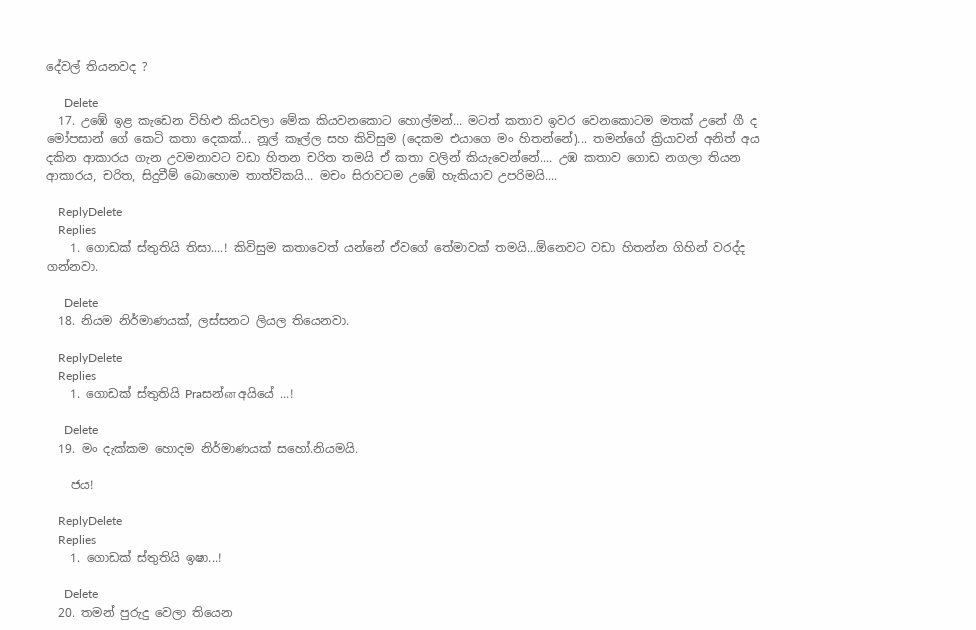දේවල් තියනවද ?

      Delete
  17. උඹේ ඉළ කැඩෙන විහිළු කියවලා මේක කියවනකොට හොල්මන්... මටත් කතාව ඉවර වෙනකොටම මතක් උනේ ගී ද මෝපසාන් ගේ කෙටි කතා දෙකක්... නූල් කෑල්ල සහ කිවිසුම (දෙකම එයාගෙ මං හිතන්නේ)... තමන්ගේ ක්‍රියාවන් අනිත් අය දකින ආකාරය ගැන උවමනාවට වඩා හිතන චරිත තමයි ඒ කතා වලින් කියැවෙන්නේ.... උඹ කතාව ගොඩ නගලා තියන ආකාරය, චරිත, සිදුවීම් බොහොම තාත්විකයි... මචං සිරාවටම උඹේ හැකියාව උපරිමයි....

    ReplyDelete
    Replies
    1. ගොඩක් ස්තුතියි තිසා....! කිවිසුම කතාවෙත් යන්නේ ඒවගේ තේමාවක් තමයි...ඕනෙවට වඩා හිතන්න ගිහින් වරද්ද ගන්නවා.

      Delete
  18. නියම නිර්මාණයක්, ලස්සනට ලියල තියෙනවා.

    ReplyDelete
    Replies
    1. ගොඩක් ස්තුතියි Praසන්ன අයියේ ...!

      Delete
  19. මං දැක්කම හොදම නිර්මාණයක් සහෝ.නියමයි.

    ජය!

    ReplyDelete
    Replies
    1. ගොඩක් ස්තුතියි ඉෂා...!

      Delete
  20. තමන් පුරුදු වෙලා තියෙන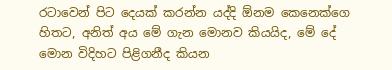රටාවෙන් පිට දෙයක් කරන්න යද්දි ඕනම කෙනෙක්ගෙ හිතට, අනිත් අය මේ ගැන මොනව කියයිද, මේ දේ මොන විදිහට පිළිගනීද කියන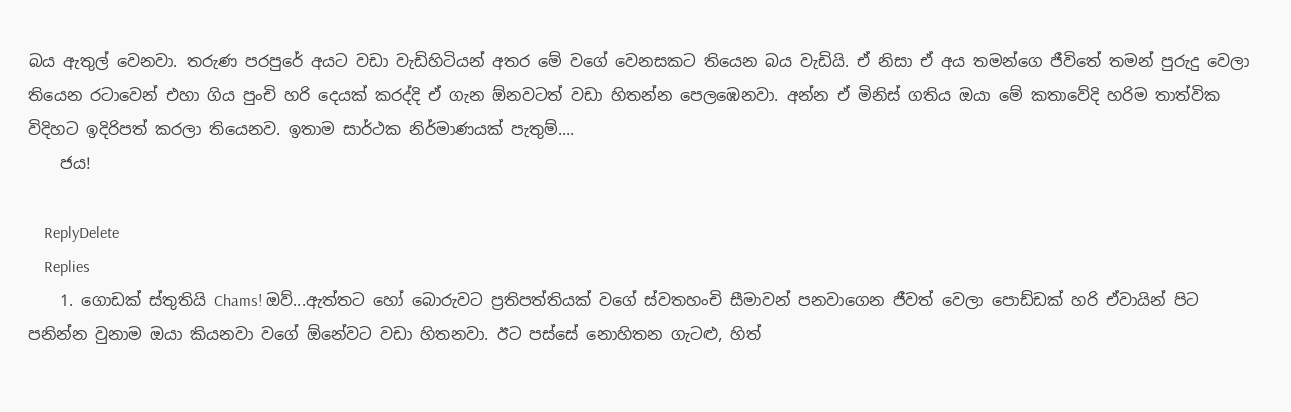බය ඇතුල් වෙනවා. තරුණ පරපුරේ අයට වඩා වැඩිහිටියන් අතර මේ වගේ වෙනසකට තියෙන බය වැඩියි. ඒ නිසා ඒ අය තමන්ගෙ ජීවිතේ තමන් පුරුදු වෙලා තියෙන රටාවෙන් එහා ගිය පුංචි හරි දෙයක් කරද්දි ඒ ගැන ඕනවටත් වඩා හිතන්න පෙලඹෙනවා. අන්න ඒ මිනිස් ගතිය ඔයා මේ කතාවේදි හරිම තාත්වික විදිහට ඉදිරිපත් කරලා තියෙනව. ඉතාම සාර්ථක නිර්මාණයක් පැතුම්....
    ජය!

    ReplyDelete
    Replies
    1. ගොඩක් ස්තුතියි Chams! ඔව්...ඇත්තට හෝ බොරුවට ප්‍රතිපත්තියක් වගේ ස්වතහංචි සීමාවන් පනවාගෙන ජීවත් වෙලා පොඩ්ඩක් හරි ඒවායින් පිට පනින්න වුනාම ඔයා කියනවා වගේ ඕනේවට වඩා හිතනවා. ඊට පස්සේ නොහිතන ගැටළු, හිත්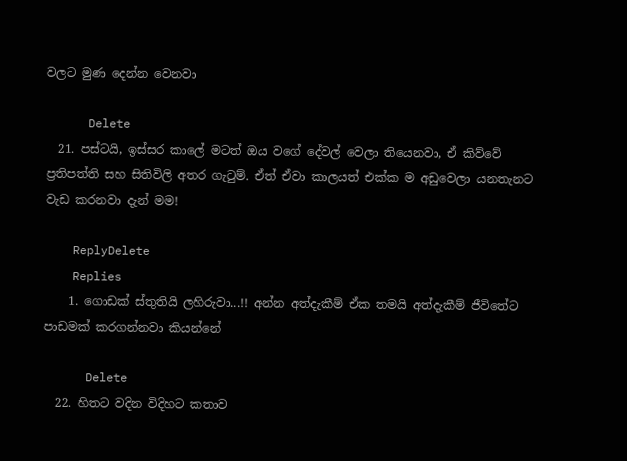වලට මුණ දෙන්න වෙනවා

      Delete
  21. පස්ටයි, ඉස්සර කාලේ මටත් ඔය වගේ දේවල් වෙලා තියෙනවා, ඒ කිව්වේ ප්‍රතිපත්ති සහ සිතිවිලි අතර ගැටුම්. ඒත් ඒවා කාලයත් එක්ක ම අඩුවෙලා යනතැනට වැඩ කරනවා දැන් මම!

    ReplyDelete
    Replies
    1. ගොඩක් ස්තුතියි ලහිරුවා...!! අන්න අත්දැකීම් ඒක තමයි අත්දැකීම් ජීවිතේට පාඩමක් කරගන්නවා කියන්නේ

      Delete
  22. හිතට වදින විදිහට කතාව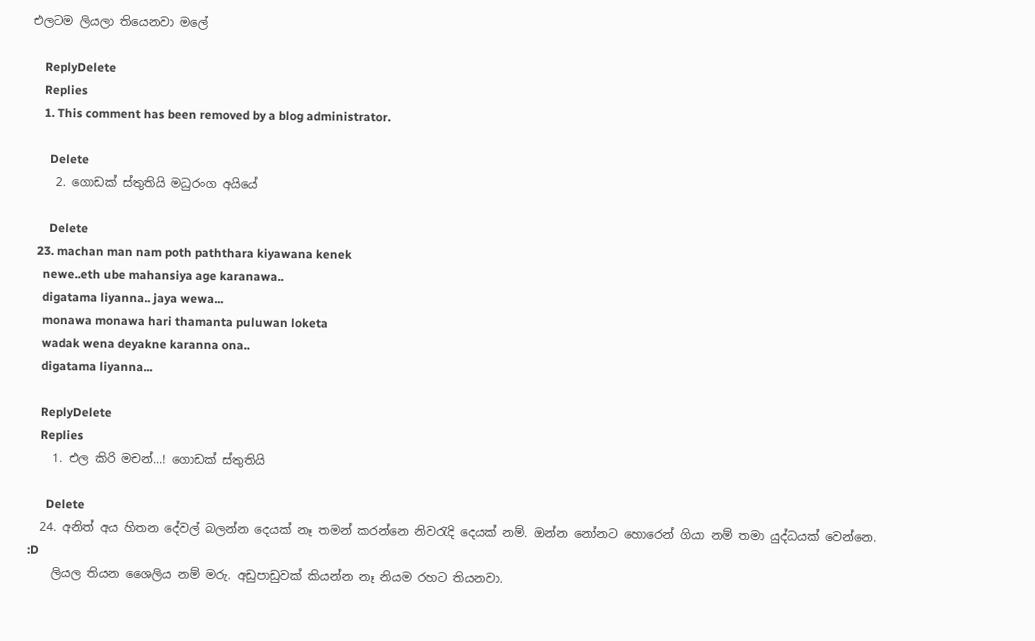එලටම ලියලා තියෙනවා මලේ

    ReplyDelete
    Replies
    1. This comment has been removed by a blog administrator.

      Delete
    2. ගොඩක් ස්තුතියි මධුරංග අයියේ

      Delete
  23. machan man nam poth paththara kiyawana kenek
    newe..eth ube mahansiya age karanawa..
    digatama liyanna.. jaya wewa...
    monawa monawa hari thamanta puluwan loketa
    wadak wena deyakne karanna ona..
    digatama liyanna...

    ReplyDelete
    Replies
    1. එල කිරි මචන්...! ගොඩක් ස්තුතියි

      Delete
  24. අනිත් අය හිතන දේවල් බලන්න දෙයක් නෑ තමන් කරන්නෙ නිවරැදි දෙයක් නම්. ඔන්න නෝනට හොරෙන් ගියා නම් තමා යුද්ධයක් වෙන්නෙ. :D
    ලියල තියන ශෛලිය නම් මරු. අඩුපාඩුවක් කියන්න නෑ නියම රහට තියනවා.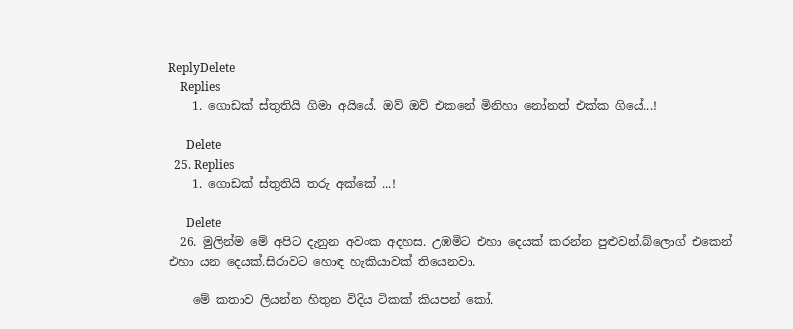ReplyDelete
    Replies
    1. ගොඩක් ස්තුතියි ගිමා අයියේ. ඔව් ඔව් එකනේ මිනිහා නෝනත් එක්ක ගියේ...!

      Delete
  25. Replies
    1. ගොඩක් ස්තුතියි තරු අක්කේ ...!

      Delete
  26. මුලින්ම මේ අපිට දැනුන අවංක අදහස. උඹමිට එහා දෙයක් කරන්න පුළුවන්.බ්ලොග් එකෙන් එහා යන දෙයක්.සිරාවට හොඳ හැකියාවක් තියෙනවා.

    මේ කතාව ලියන්න හිතුන විදිය ටිකක් කියපන් කෝ.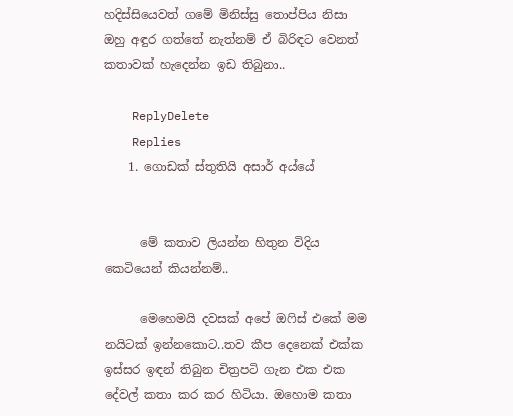හදිස්සියෙවත් ගමේ මිනිස්සු තොප්පිය නිසා ඔහු අඳුර ගත්තේ නැත්නම් ඒ බිරිඳට වෙනත් කතාවක් හැදෙන්න ඉඩ තිබුනා..

    ReplyDelete
    Replies
    1. ගොඩක් ස්තුතියි අසාර් අය්යේ


      මේ කතාව ලියන්න හිතුන විදිය කෙටියෙන් කියන්නම්..

      මෙහෙමයි දවසක් අපේ ඔෆිස් එකේ මම නයිටක් ඉන්නකොට..තව කීප දෙනෙක් එක්ක ඉස්සර ඉඳන් තිබුන චිත්‍රපටි ගැන එක එක දේවල් කතා කර කර හිටියා. ඔහොම කතා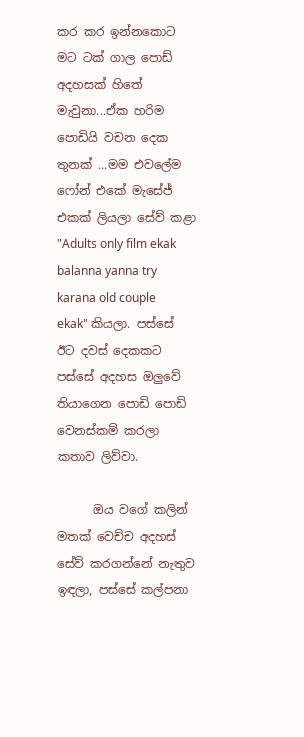කර කර ඉන්නකොට මට ටක් ගාල පොඩ් අදහසක් හිතේ මැවුනා...ඒක හරිම පොඩියි වචන දෙක තුනක් ...මම එවලේම ෆෝන් එකේ මැසේජ් එකක් ලියලා සේව් කළා "Adults only film ekak balanna yanna try karana old couple ekak" කියලා. පස්සේ ඊට දවස් දෙකකට පස්සේ අදහස ඔලුවේ තියාගෙන පොඩි පොඩි වෙනස්කම් කරලා කතාව ලිව්වා.

      ඔය වගේ කලින් මතක් වෙච්ච අදහස් සේව් කරගන්නේ නැතුව ඉඳලා, පස්සේ කල්පනා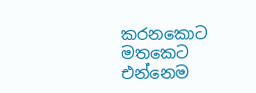කරනකොට මතකෙට එන්නෙම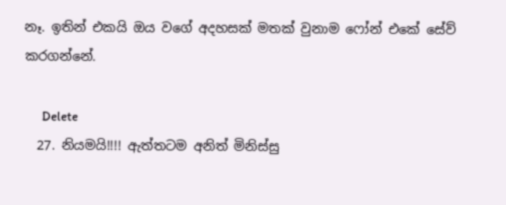නෑ. ඉතින් එකයි ඔය වගේ අදහසක් මතක් වුනාම ෆෝන් එකේ සේව් කරගන්නේ.

      Delete
  27. නියමයි!!!! ඇත්තටම අනිත් මිනිස්සු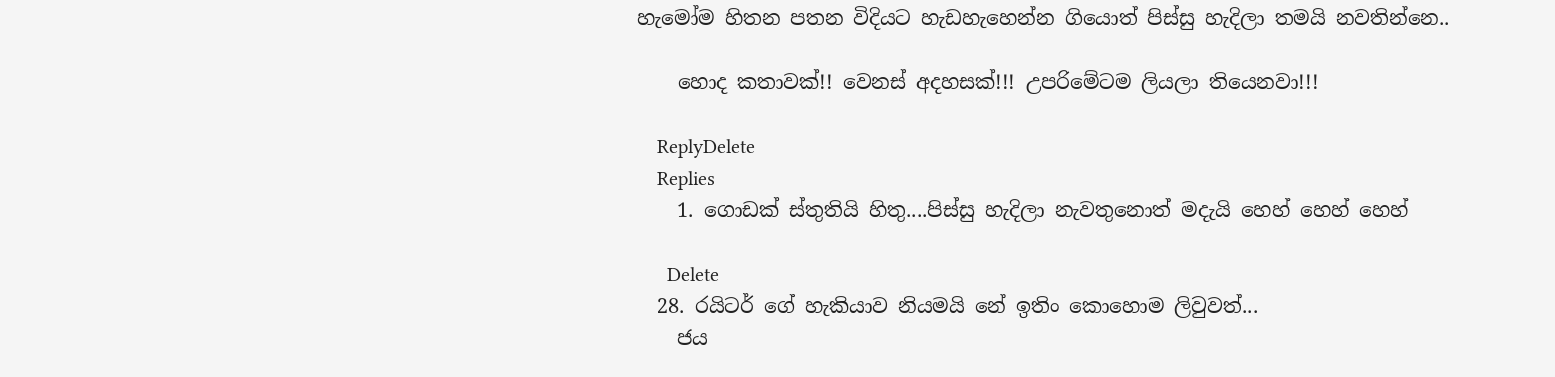හැමෝම හිතන පතන විදියට හැඩහැහෙන්න ගියොත් පිස්සු හැදිලා තමයි නවතින්නෙ..

    හොද කතාවක්!! වෙනස් අදහසක්!!! උපරිමේටම ලියලා තියෙනවා!!!

    ReplyDelete
    Replies
    1. ගොඩක් ස්තුතියි හිතු....පිස්සු හැදිලා නැවතුනොත් මදැයි හෙහ් හෙහ් හෙහ්

      Delete
  28. රයිටර් ගේ හැකියාව නියමයි නේ ඉතිං කොහොම ලිවුවත්...
    ජය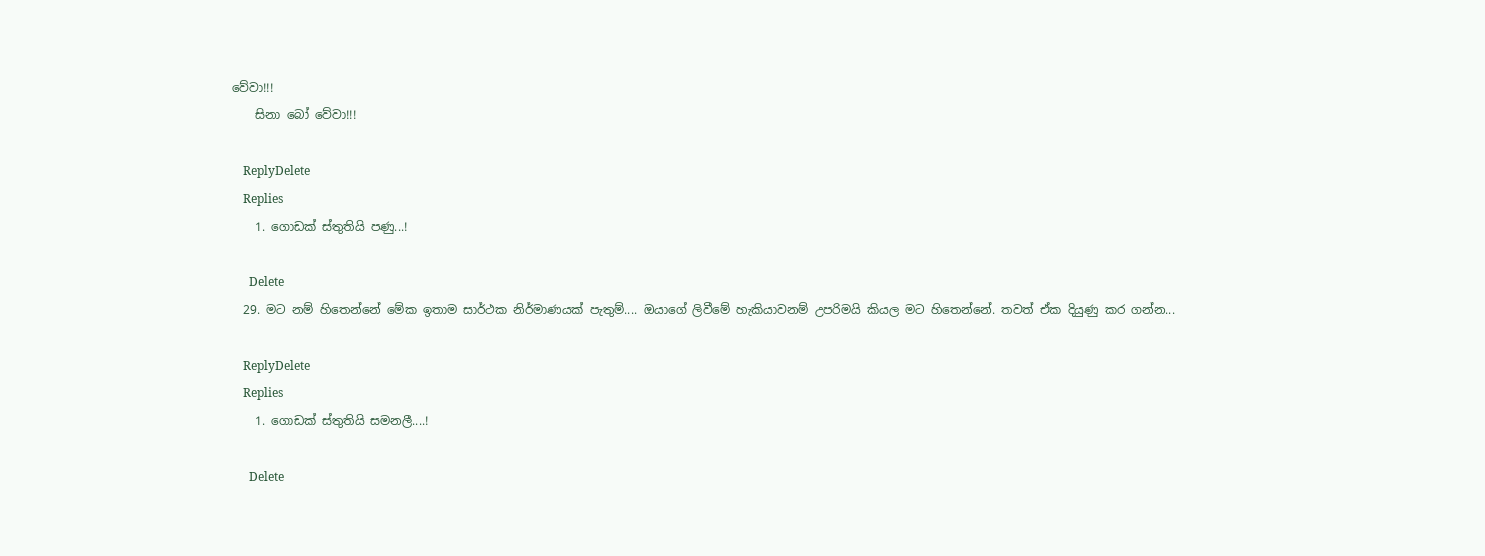වේවා!!!
    සිනා බෝ වේවා!!!

    ReplyDelete
    Replies
    1. ගොඩක් ස්තුතියි පණු...!

      Delete
  29. මට නම් හිතෙන්නේ මේක ඉතාම සාර්ථක නිර්මාණයක් පැතුම්.... ඔයාගේ ලිවීමේ හැකියාවනම් උපරිමයි කියල මට හිතෙන්නේ. තවත් ඒක දියුණු කර ගන්න...

    ReplyDelete
    Replies
    1. ගොඩක් ස්තුතියි සමනලී....!

      Delete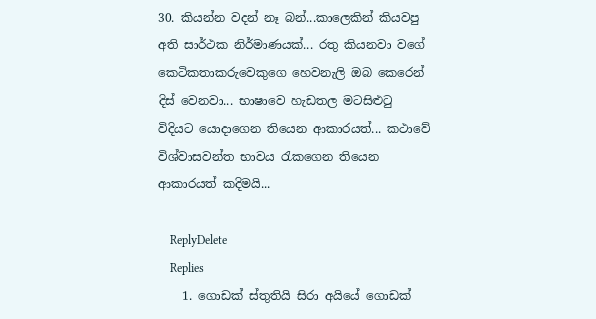30. කියන්න වදන් නෑ බන්...කාලෙකින් කියවපු අති සාර්ථක නිර්මාණයක්... රතු කියනවා වගේ කෙටිකතාකරුවෙකුගෙ හෙවනැලි ඔබ කෙරෙන් දිස් වෙනවා... භාෂාවෙ හැඩතල මටසිළුටු විදියට යොදාගෙන තියෙන ආකාරයත්... කථාවේ විශ්වාසවන්ත භාවය රැකගෙන තියෙන ආකාරයත් කදිමයි...

    ReplyDelete
    Replies
    1. ගොඩක් ස්තුතියි සිරා අයියේ ගොඩක්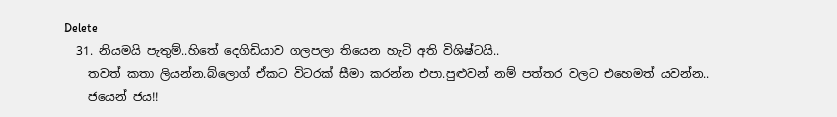Delete
  31. නියමයි පැතුම්..හිතේ දෙගිඩියාව ගලපලා තියෙන හැටි අති විශිෂ්ටයි..
    තවත් කතා ලියන්න.බ්ලොග් ඒකට විටරක්‌ සීමා කරන්න එපා.පුළුවන් නම් පත්තර වලට එහෙමත් යවන්න..
    ජයෙන් ජය!!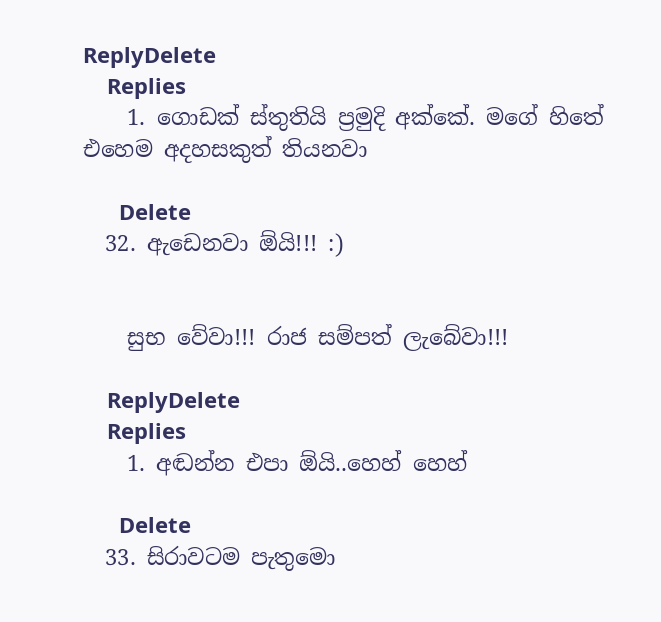ReplyDelete
    Replies
    1. ගොඩක් ස්තුතියි ප්‍රමුදි අක්කේ. මගේ හිතේ එහෙම අදහසකුත් තියනවා

      Delete
  32. ඇඩෙනවා ඕයි!!! :)


    සුභ වේවා!!! රාජ සම්පත් ලැබේවා!!!

    ReplyDelete
    Replies
    1. අඬන්න එපා ඕයි..හෙහ් හෙහ්

      Delete
  33. සිරාවටම පැතුමො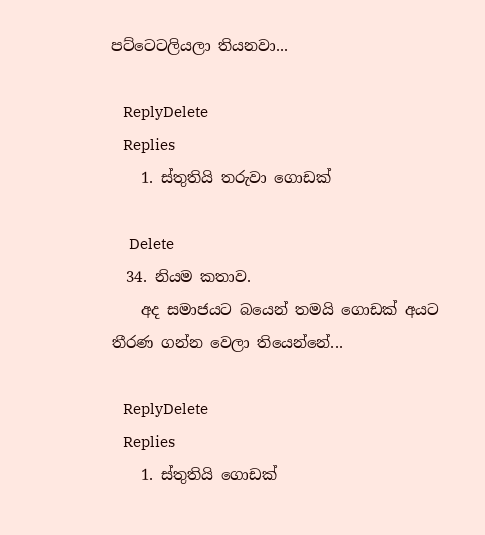පට්ටෙටලියලා තියනවා...

    ReplyDelete
    Replies
    1. ස්තුතියි තරුවා ගොඩක්

      Delete
  34. නියම කතාව.
    අද සමාජයට බයෙන් තමයි ගොඩක් අයට තීරණ ගන්න වෙලා තියෙන්නේ...

    ReplyDelete
    Replies
    1. ස්තුතියි ගොඩක්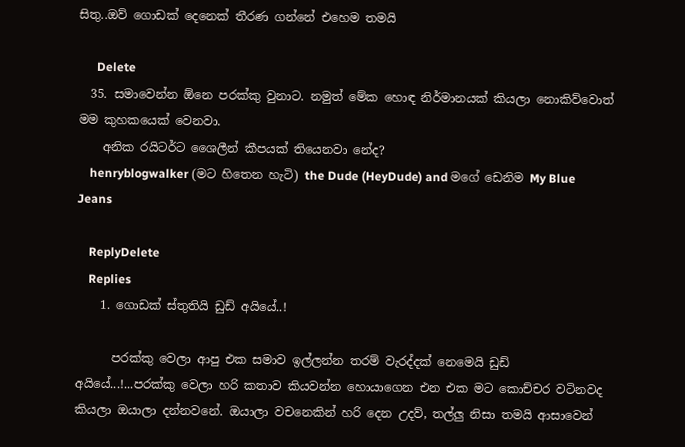සිතු..ඔව් ගොඩක් දෙනෙක් තීරණ ගන්නේ එහෙම තමයි

      Delete
  35. සමාවෙන්න ඕනෙ පරක්කු වුනාට. නමුත් මේක හොඳ නිර්මානයක් කියලා නොකිව්වොත් මම කුහකයෙක් වෙනවා.
    අනික රයිටර්ට ශෛලීන් කීපයක් තියෙනවා නේද?
    henryblogwalker (මට හිතෙන හැටි) the Dude (HeyDude) and මගේ ඩෙනිම My Blue Jeans

    ReplyDelete
    Replies
    1. ගොඩක් ස්තුතියි ඩුඩ් අයියේ..!

      පරක්කු වෙලා ආපු එක සමාව ඉල්ලන්න තරම් වැරද්දක් නෙමෙයි ඩුඩ් අයියේ...!...පරක්කු වෙලා හරි කතාව කියවන්න හොයාගෙන එන එක මට කොච්චර වටිනවද කියලා ඔයාලා දන්නවනේ. ඔයාලා වචනෙකින් හරි දෙන උදව්, තල්ලු නිසා තමයි ආසාවෙන්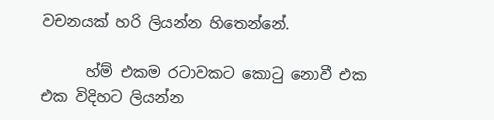වචනයක් හරි ලියන්න හිතෙන්නේ.

      හ්ම් එකම රටාවකට කොටු නොවී එක එක විදිහට ලියන්න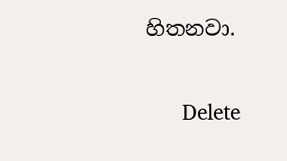හිතනවා.

      Delete